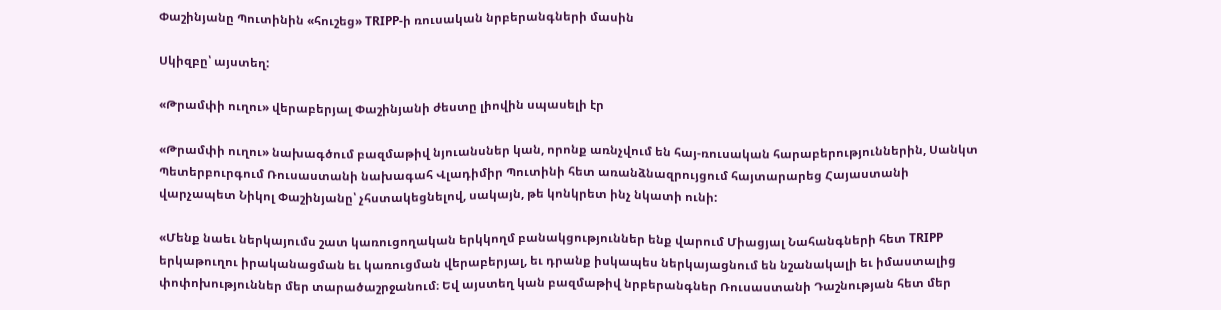Փաշինյանը Պուտինին «հուշեց» TRIPP-ի ռուսական նրբերանգների մասին

Սկիզբը՝ այստեղ:

«Թրամփի ուղու» վերաբերյալ Փաշինյանի ժեստը լիովին սպասելի էր

«Թրամփի ուղու» նախագծում բազմաթիվ նյուանսներ կան, որոնք առնչվում են հայ-ռուսական հարաբերություններին, Սանկտ Պետերբուրգում Ռուսաստանի նախագահ Վլադիմիր Պուտինի հետ առանձնազրույցում հայտարարեց Հայաստանի վարչապետ Նիկոլ Փաշինյանը՝ չհստակեցնելով, սակայն, թե կոնկրետ ինչ նկատի ունի:

«Մենք նաեւ ներկայումս շատ կառուցողական երկկողմ բանակցություններ ենք վարում Միացյալ Նահանգների հետ TRIPP երկաթուղու իրականացման եւ կառուցման վերաբերյալ, եւ դրանք իսկապես ներկայացնում են նշանակալի եւ իմաստալից փոփոխություններ մեր տարածաշրջանում։ Եվ այստեղ կան բազմաթիվ նրբերանգներ Ռուսաստանի Դաշնության հետ մեր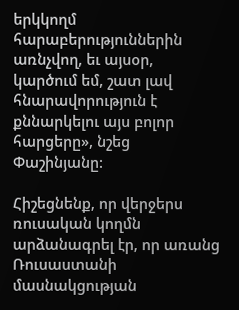երկկողմ հարաբերություններին առնչվող, եւ այսօր, կարծում եմ, շատ լավ հնարավորություն է քննարկելու այս բոլոր հարցերը», նշեց Փաշինյանը:

Հիշեցնենք, որ վերջերս ռուսական կողմն արձանագրել էր, որ առանց Ռուսաստանի մասնակցության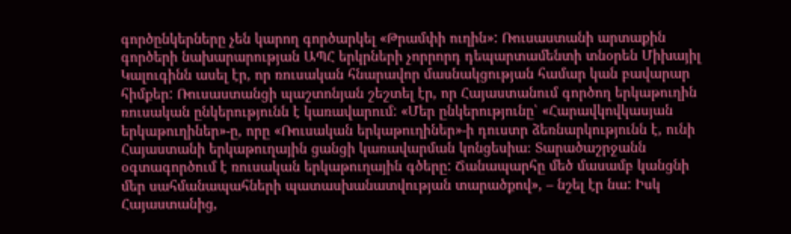գործընկերները չեն կարող գործարկել «Թրամփի ուղին»: Ռուսաստանի արտաքին գործերի նախարարության ԱՊՀ երկրների չորրորդ դեպարտամենտի տնօրեն Միխայիլ Կալուգինն ասել էր, որ ռուսական հնարավոր մասնակցության համար կան բավարար հիմքեր: Ռուսաստանցի պաշտոնյան շեշտել էր, որ Հայաստանում գործող երկաթուղին ռուսական ընկերությունն է կառավարում: «Մեր ընկերությունը՝ «Հարավկովկասյան երկաթուղիներ»-ը, որը «Ռուսական երկաթուղիներ»-ի դուստր ձեռնարկությունն է, ունի Հայաստանի երկաթուղային ցանցի կառավարման կոնցեսիա։ Տարածաշրջանն օգտագործում է ռուսական երկաթուղային գծերը: Ճանապարհը մեծ մասամբ կանցնի մեր սահմանապահների պատասխանատվության տարածքով», – նշել էր նա: Իսկ Հայաստանից,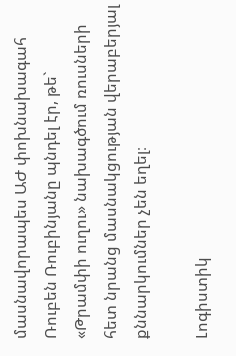մասնավորապես ԱԺ փոխնախագահ Ռուբեն Ռուբինյանը պնդել էր, թե` «Թրամփի ուղու» նախագծում ռուսների հետ նրանց մասնակցության վերաբերյալ քննարկումներ չեն եղել։

Լոգիստիկ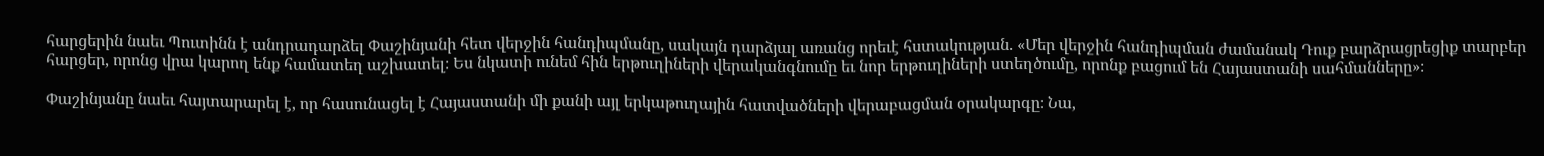հարցերին նաեւ Պուտինն է անդրադարձել Փաշինյանի հետ վերջին հանդիպմանը, սակայն դարձյալ առանց որեւէ հստակության. «Մեր վերջին հանդիպման ժամանակ Դուք բարձրացրեցիք տարբեր հարցեր, որոնց վրա կարող ենք համատեղ աշխատել։ Ես նկատի ունեմ հին երթուղիների վերականգնումը եւ նոր երթուղիների ստեղծումը, որոնք բացում են Հայաստանի սահմանները»։

Փաշինյանը նաեւ հայտարարել է, որ հասունացել է Հայաստանի մի քանի այլ երկաթուղային հատվածների վերաբացման օրակարգը։ Նա,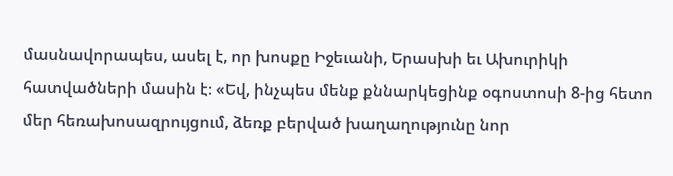մասնավորապես, ասել է, որ խոսքը Իջեւանի, Երասխի եւ Ախուրիկի հատվածների մասին է։ «Եվ, ինչպես մենք քննարկեցինք օգոստոսի 8-ից հետո մեր հեռախոսազրույցում, ձեռք բերված խաղաղությունը նոր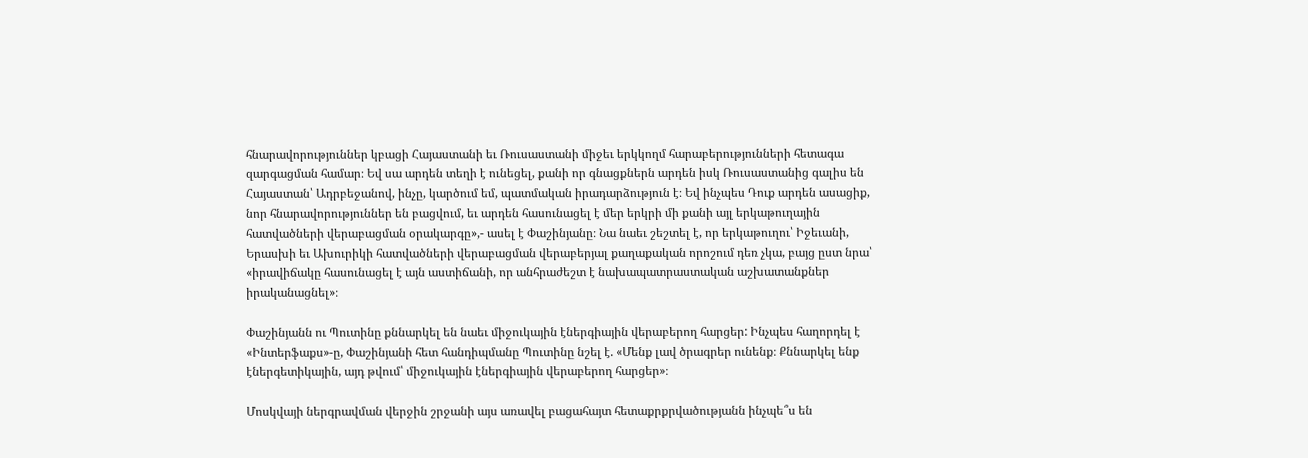հնարավորություններ կբացի Հայաստանի եւ Ռուսաստանի միջեւ երկկողմ հարաբերությունների հետագա զարգացման համար։ Եվ սա արդեն տեղի է ունեցել, քանի որ գնացքներն արդեն իսկ Ռուսաստանից գալիս են Հայաստան՝ Ադրբեջանով, ինչը, կարծում եմ, պատմական իրադարձություն է։ Եվ ինչպես Դուք արդեն ասացիք, նոր հնարավորություններ են բացվում, եւ արդեն հասունացել է մեր երկրի մի քանի այլ երկաթուղային հատվածների վերաբացման օրակարգը»,- ասել է Փաշինյանը։ Նա նաեւ շեշտել է, որ երկաթուղու՝ Իջեւանի, Երասխի եւ Ախուրիկի հատվածների վերաբացման վերաբերյալ քաղաքական որոշում դեռ չկա, բայց ըստ նրա՝ «իրավիճակը հասունացել է այն աստիճանի, որ անհրաժեշտ է նախապատրաստական աշխատանքներ իրականացնել»։

Փաշինյանն ու Պուտինը քննարկել են նաեւ միջուկային էներգիային վերաբերող հարցեր: Ինչպես հաղորդել է «Ինտերֆաքս»-ը, Փաշինյանի հետ հանդիպմանը Պուտինը նշել է. «Մենք լավ ծրագրեր ունենք։ Քննարկել ենք էներգետիկային, այդ թվում՝ միջուկային էներգիային վերաբերող հարցեր»։

Մոսկվայի ներգրավման վերջին շրջանի այս առավել բացահայտ հետաքրքրվածությանն ինչպե՞ս են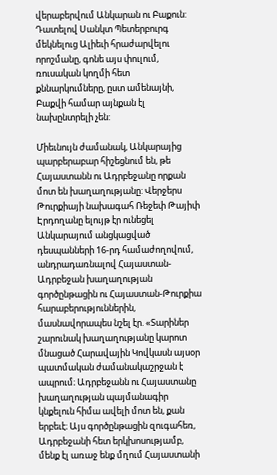վերաբերվում Անկարան ու Բաքուն: Դատելով Սանկտ Պետերբուրգ մեկնելուց Ալիեւի հրաժարվելու որոշմանը, գոնե այս փուլում, ռուսական կողմի հետ քննարկումները, ըստ ամենայնի, Բաքվի համար այնքան էլ նախընտրելի չեն:

Միեւնույն ժամանակ, Անկարայից պարբերաբար հիշեցնում են, թե Հայաստանն ու Ադրբեջանը որքան մոտ են խաղաղությանը: Վերջերս Թուրքիայի նախագահ Ռեջեփ Թայիփ Էրդողանը ելույթ էր ունեցել Անկարայում անցկացված դեսպանների 16-րդ համաժողովում, անդրադառնալով Հայաստան-Ադրբեջան խաղաղության գործընթացին ու Հայաստան-Թուրքիա հարաբերություններին, մասնավորապես նշել էր. «Տարիներ շարունակ խաղաղությանը կարոտ մնացած Հարավային Կովկասն այսօր պատմական ժամանակաշրջան է ապրում։ Ադրբեջանն ու Հայաստանը խաղաղության պայմանագիր կնքելուն հիմա ավելի մոտ են, քան երբեւէ։ Այս գործընթացին զուգահեռ, Ադրբեջանի հետ երկխոսությամբ, մենք էլ առաջ ենք մղում Հայաստանի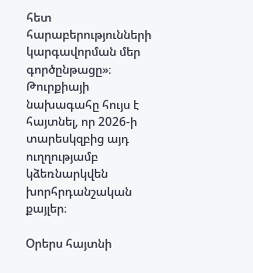հետ հարաբերությունների կարգավորման մեր գործընթացը»։ Թուրքիայի նախագահը հույս է հայտնել, որ 2026-ի տարեսկզբից այդ ուղղությամբ կձեռնարկվեն խորհրդանշական քայլեր։

Օրերս հայտնի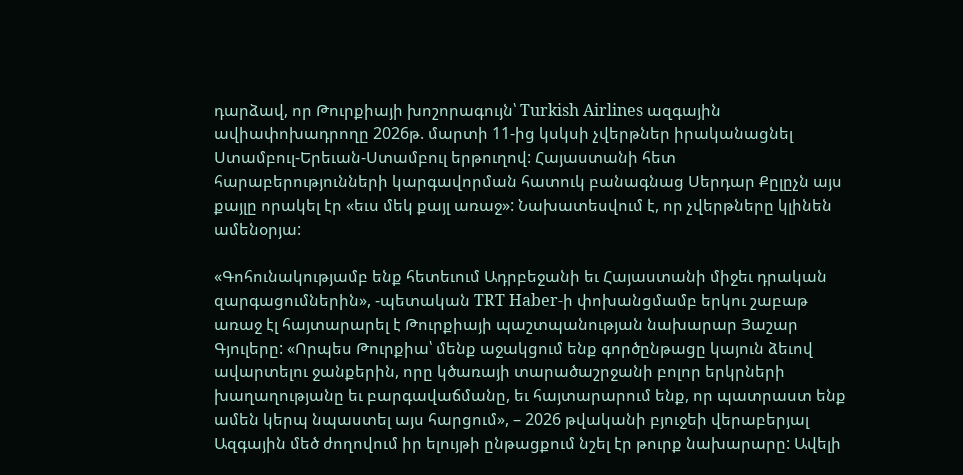դարձավ, որ Թուրքիայի խոշորագույն՝ Turkish Airlines ազգային ավիափոխադրողը 2026թ. մարտի 11-ից կսկսի չվերթներ իրականացնել Ստամբուլ-Երեւան-Ստամբուլ երթուղով: Հայաստանի հետ հարաբերությունների կարգավորման հատուկ բանագնաց Սերդար Քըլըչն այս քայլը որակել էր «եւս մեկ քայլ առաջ»: Նախատեսվում է, որ չվերթները կլինեն ամենօրյա:

«Գոհունակությամբ ենք հետեւում Ադրբեջանի եւ Հայաստանի միջեւ դրական զարգացումներին», -պետական TRT Haber-ի փոխանցմամբ երկու շաբաթ առաջ էլ հայտարարել է Թուրքիայի պաշտպանության նախարար Յաշար Գյուլերը: «Որպես Թուրքիա՝ մենք աջակցում ենք գործընթացը կայուն ձեւով ավարտելու ջանքերին, որը կծառայի տարածաշրջանի բոլոր երկրների խաղաղությանը եւ բարգավաճմանը, եւ հայտարարում ենք, որ պատրաստ ենք ամեն կերպ նպաստել այս հարցում», – 2026 թվականի բյուջեի վերաբերյալ Ազգային մեծ ժողովում իր ելույթի ընթացքում նշել էր թուրք նախարարը: Ավելի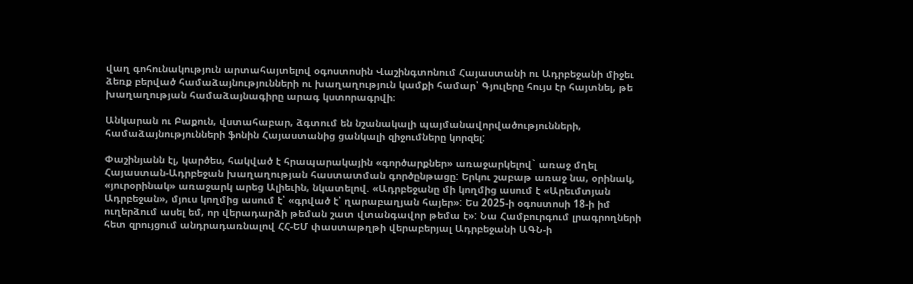վաղ գոհունակություն արտահայտելով օգոստոսին Վաշինգտոնում Հայաստանի ու Ադրբեջանի միջեւ ձեռք բերված համաձայնությունների ու խաղաղություն կամքի համար՝ Գյուլերը հույս էր հայտնել, թե խաղաղության համաձայնագիրը արագ կստորագրվի։

Անկարան ու Բաքուն, վստահաբար, ձգտում են նշանակալի պայմանավորվածությունների, համաձայնությունների ֆոնին Հայաստանից ցանկալի զիջումները կորզել:

Փաշինյանն էլ, կարծես, հակված է հրապարակային «գործարքներ» առաջարկելով` առաջ մղել Հայաստան-Ադրբեջան խաղաղության հաստատման գործընթացը: Երկու շաբաթ առաջ նա, օրինակ, «յուրօրինակ» առաջարկ արեց Ալիեւին, նկատելով. «Ադրբեջանը մի կողմից ասում է «Արեւմտյան Ադրբեջան», մյուս կողմից ասում է՝ «գրված է՝ ղարաբաղյան հայեր»: Ես 2025-ի օգոստոսի 18-ի իմ ուղերձում ասել եմ, որ վերադարձի թեման շատ վտանգավոր թեմա է»: Նա Համբուրգում լրագրողների հետ զրույցում անդրադառնալով ՀՀ-ԵՄ փաստաթղթի վերաբերյալ Ադրբեջանի ԱԳՆ-ի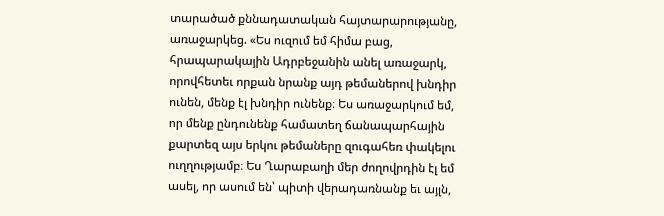տարածած քննադատական հայտարարությանը, առաջարկեց. «Ես ուզում եմ հիմա բաց, հրապարակային Ադրբեջանին անել առաջարկ, որովհետեւ որքան նրանք այդ թեմաներով խնդիր ունեն, մենք էլ խնդիր ունենք։ Ես առաջարկում եմ, որ մենք ընդունենք համատեղ ճանապարհային քարտեզ այս երկու թեմաները զուգահեռ փակելու ուղղությամբ։ Ես Ղարաբաղի մեր ժողովրդին էլ եմ ասել, որ ասում են՝ պիտի վերադառնանք եւ այլն,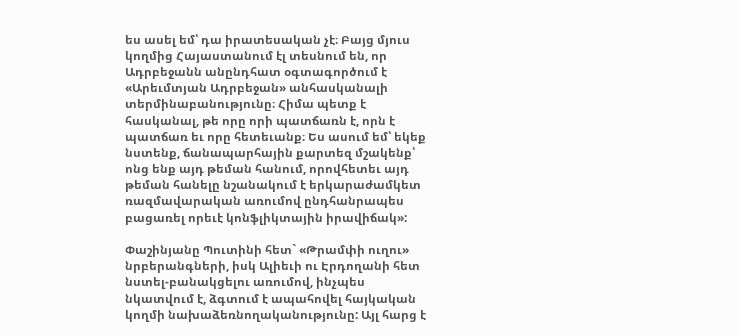ես ասել եմ՝ դա իրատեսական չէ։ Բայց մյուս կողմից Հայաստանում էլ տեսնում են, որ Ադրբեջանն անընդհատ օգտագործում է «Արեւմտյան Ադրբեջան» անհասկանալի տերմինաբանությունը։ Հիմա պետք է հասկանալ, թե որը որի պատճառն է, որն է պատճառ եւ որը հետեւանք։ Ես ասում եմ՝ եկեք նստենք, ճանապարհային քարտեզ մշակենք՝ ոնց ենք այդ թեման հանում, որովհետեւ այդ թեման հանելը նշանակում է երկարաժամկետ ռազմավարական առումով ընդհանրապես բացառել որեւէ կոնֆլիկտային իրավիճակ»:

Փաշինյանը Պուտինի հետ` «Թրամփի ուղու» նրբերանգների, իսկ Ալիեւի ու Էրդողանի հետ նստել-բանակցելու առումով, ինչպես նկատվում է, ձգտում է ապահովել հայկական կողմի նախաձեռնողականությունը: Այլ հարց է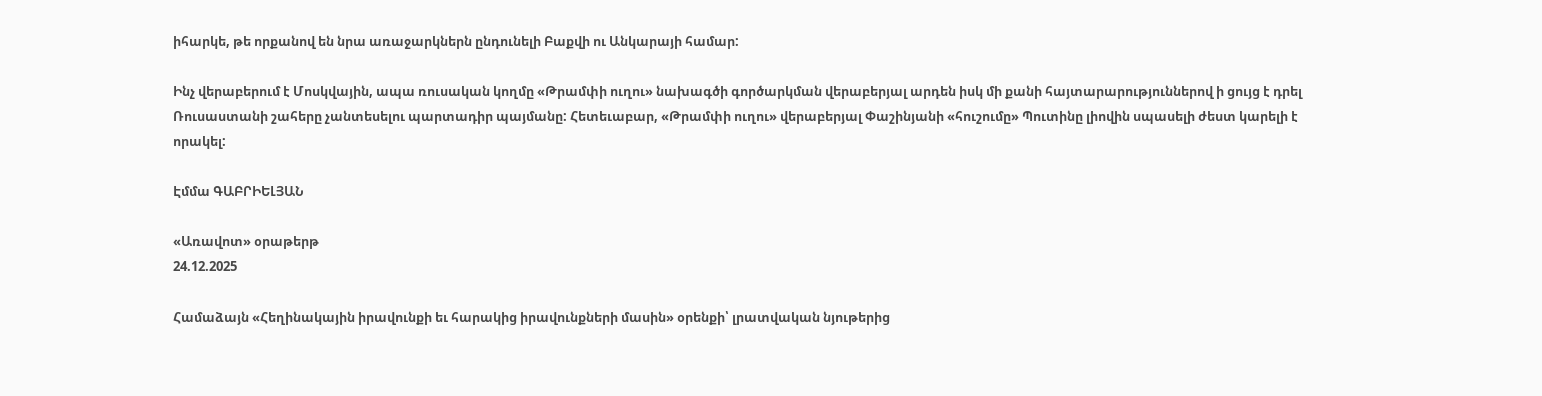իհարկե, թե որքանով են նրա առաջարկներն ընդունելի Բաքվի ու Անկարայի համար:

Ինչ վերաբերում է Մոսկվային, ապա ռուսական կողմը «Թրամփի ուղու» նախագծի գործարկման վերաբերյալ արդեն իսկ մի քանի հայտարարություններով ի ցույց է դրել Ռուսաստանի շահերը չանտեսելու պարտադիր պայմանը: Հետեւաբար, «Թրամփի ուղու» վերաբերյալ Փաշինյանի «հուշումը» Պուտինը լիովին սպասելի ժեստ կարելի է որակել:

Էմմա ԳԱԲՐԻԵԼՅԱՆ

«Առավոտ» օրաթերթ
24.12.2025

Համաձայն «Հեղինակային իրավունքի եւ հարակից իրավունքների մասին» օրենքի՝ լրատվական նյութերից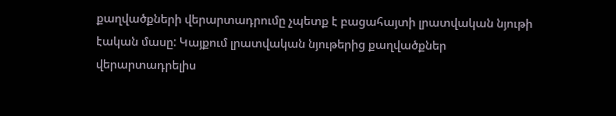քաղվածքների վերարտադրումը չպետք է բացահայտի լրատվական նյութի էական մասը: Կայքում լրատվական նյութերից քաղվածքներ վերարտադրելիս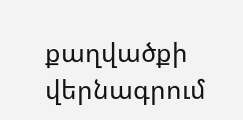քաղվածքի վերնագրում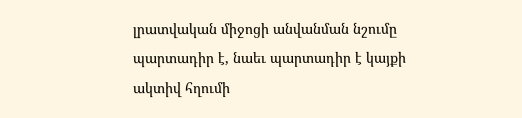լրատվական միջոցի անվանման նշումը պարտադիր է, նաեւ պարտադիր է կայքի ակտիվ հղումի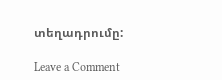տեղադրումը:

Leave a Comment